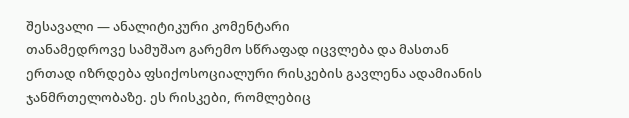შესავალი — ანალიტიკური კომენტარი
თანამედროვე სამუშაო გარემო სწრაფად იცვლება და მასთან ერთად იზრდება ფსიქოსოციალური რისკების გავლენა ადამიანის ჯანმრთელობაზე. ეს რისკები, რომლებიც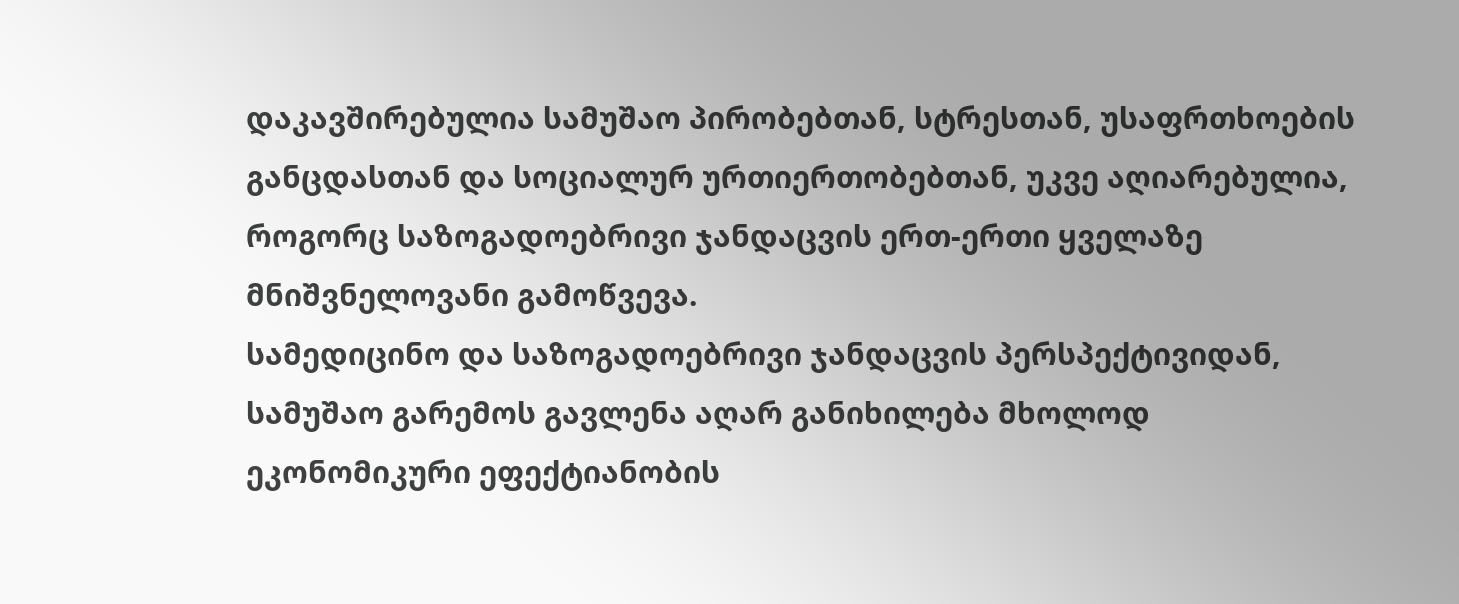დაკავშირებულია სამუშაო პირობებთან, სტრესთან, უსაფრთხოების განცდასთან და სოციალურ ურთიერთობებთან, უკვე აღიარებულია, როგორც საზოგადოებრივი ჯანდაცვის ერთ-ერთი ყველაზე მნიშვნელოვანი გამოწვევა.
სამედიცინო და საზოგადოებრივი ჯანდაცვის პერსპექტივიდან, სამუშაო გარემოს გავლენა აღარ განიხილება მხოლოდ ეკონომიკური ეფექტიანობის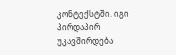კონტექსტში. იგი პირდაპირ უკავშირდება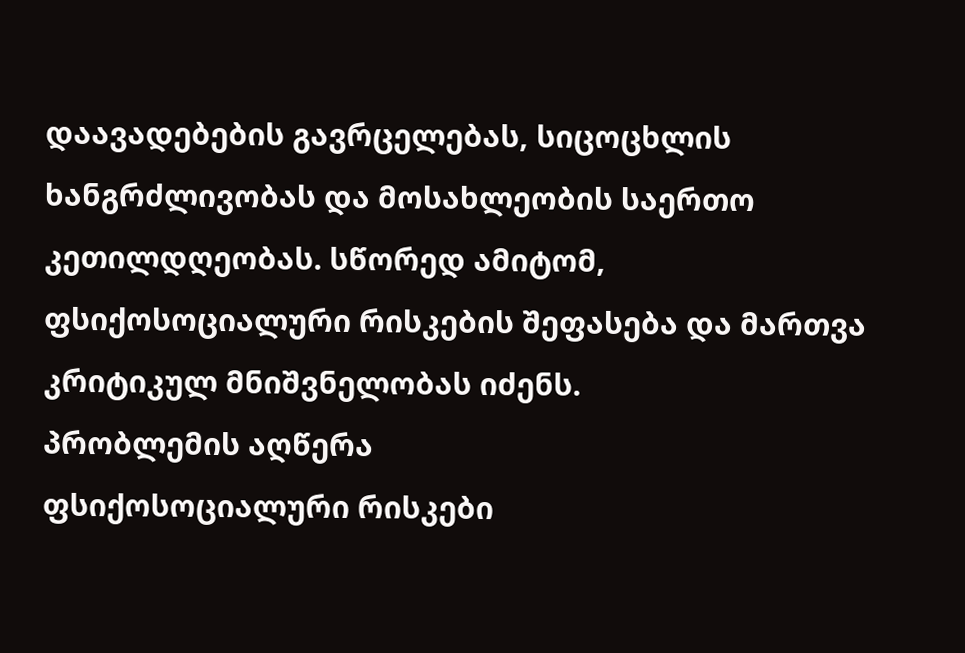დაავადებების გავრცელებას, სიცოცხლის ხანგრძლივობას და მოსახლეობის საერთო კეთილდღეობას. სწორედ ამიტომ, ფსიქოსოციალური რისკების შეფასება და მართვა კრიტიკულ მნიშვნელობას იძენს.
პრობლემის აღწერა
ფსიქოსოციალური რისკები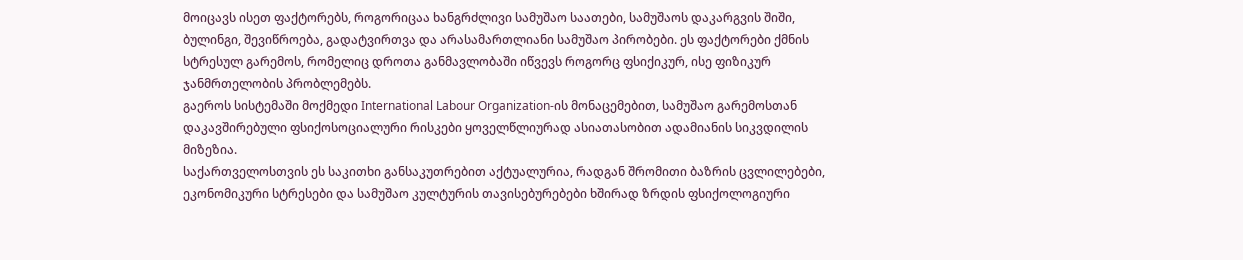მოიცავს ისეთ ფაქტორებს, როგორიცაა ხანგრძლივი სამუშაო საათები, სამუშაოს დაკარგვის შიში, ბულინგი, შევიწროება, გადატვირთვა და არასამართლიანი სამუშაო პირობები. ეს ფაქტორები ქმნის სტრესულ გარემოს, რომელიც დროთა განმავლობაში იწვევს როგორც ფსიქიკურ, ისე ფიზიკურ ჯანმრთელობის პრობლემებს.
გაეროს სისტემაში მოქმედი International Labour Organization-ის მონაცემებით, სამუშაო გარემოსთან დაკავშირებული ფსიქოსოციალური რისკები ყოველწლიურად ასიათასობით ადამიანის სიკვდილის მიზეზია.
საქართველოსთვის ეს საკითხი განსაკუთრებით აქტუალურია, რადგან შრომითი ბაზრის ცვლილებები, ეკონომიკური სტრესები და სამუშაო კულტურის თავისებურებები ხშირად ზრდის ფსიქოლოგიური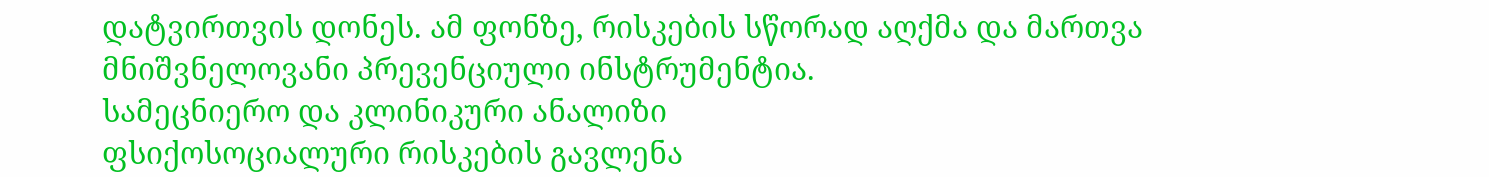დატვირთვის დონეს. ამ ფონზე, რისკების სწორად აღქმა და მართვა მნიშვნელოვანი პრევენციული ინსტრუმენტია.
სამეცნიერო და კლინიკური ანალიზი
ფსიქოსოციალური რისკების გავლენა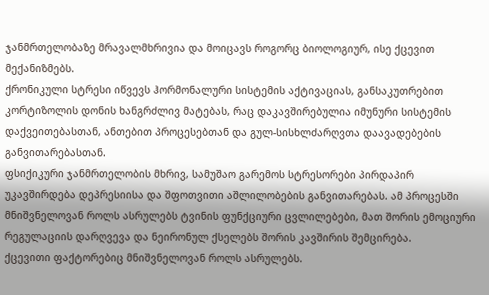ჯანმრთელობაზე მრავალმხრივია და მოიცავს როგორც ბიოლოგიურ, ისე ქცევით მექანიზმებს.
ქრონიკული სტრესი იწვევს ჰორმონალური სისტემის აქტივაციას, განსაკუთრებით კორტიზოლის დონის ხანგრძლივ მატებას, რაც დაკავშირებულია იმუნური სისტემის დაქვეითებასთან, ანთებით პროცესებთან და გულ-სისხლძარღვთა დაავადებების განვითარებასთან.
ფსიქიკური ჯანმრთელობის მხრივ, სამუშაო გარემოს სტრესორები პირდაპირ უკავშირდება დეპრესიისა და შფოთვითი აშლილობების განვითარებას. ამ პროცესში მნიშვნელოვან როლს ასრულებს ტვინის ფუნქციური ცვლილებები, მათ შორის ემოციური რეგულაციის დარღვევა და ნეირონულ ქსელებს შორის კავშირის შემცირება.
ქცევითი ფაქტორებიც მნიშვნელოვან როლს ასრულებს.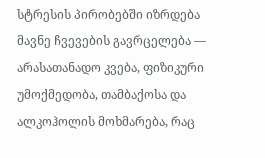სტრესის პირობებში იზრდება მავნე ჩვევების გავრცელება — არასათანადო კვება, ფიზიკური უმოქმედობა, თამბაქოსა და ალკოჰოლის მოხმარება, რაც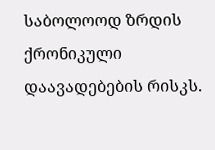საბოლოოდ ზრდის ქრონიკული დაავადებების რისკს.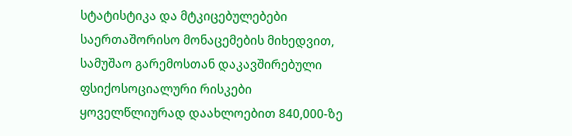სტატისტიკა და მტკიცებულებები
საერთაშორისო მონაცემების მიხედვით, სამუშაო გარემოსთან დაკავშირებული ფსიქოსოციალური რისკები ყოველწლიურად დაახლოებით 840,000-ზე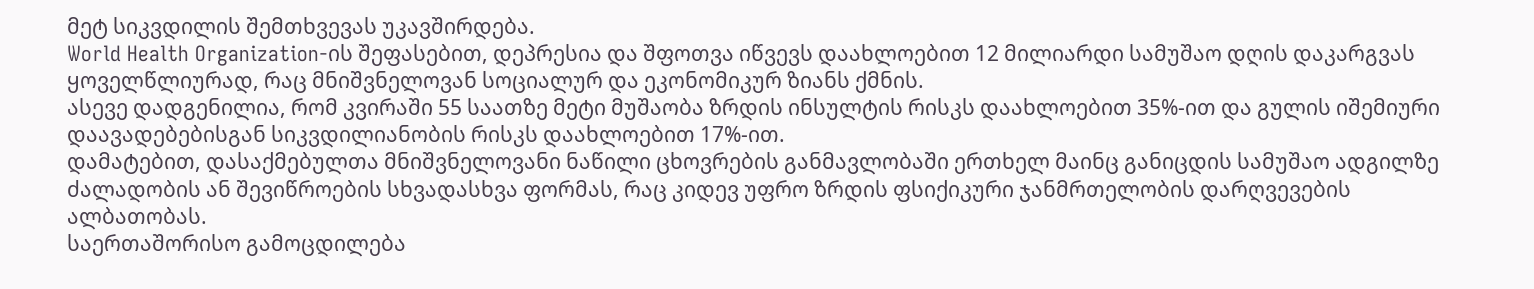მეტ სიკვდილის შემთხვევას უკავშირდება.
World Health Organization-ის შეფასებით, დეპრესია და შფოთვა იწვევს დაახლოებით 12 მილიარდი სამუშაო დღის დაკარგვას ყოველწლიურად, რაც მნიშვნელოვან სოციალურ და ეკონომიკურ ზიანს ქმნის.
ასევე დადგენილია, რომ კვირაში 55 საათზე მეტი მუშაობა ზრდის ინსულტის რისკს დაახლოებით 35%-ით და გულის იშემიური დაავადებებისგან სიკვდილიანობის რისკს დაახლოებით 17%-ით.
დამატებით, დასაქმებულთა მნიშვნელოვანი ნაწილი ცხოვრების განმავლობაში ერთხელ მაინც განიცდის სამუშაო ადგილზე ძალადობის ან შევიწროების სხვადასხვა ფორმას, რაც კიდევ უფრო ზრდის ფსიქიკური ჯანმრთელობის დარღვევების ალბათობას.
საერთაშორისო გამოცდილება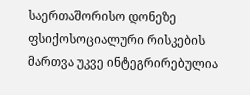საერთაშორისო დონეზე ფსიქოსოციალური რისკების მართვა უკვე ინტეგრირებულია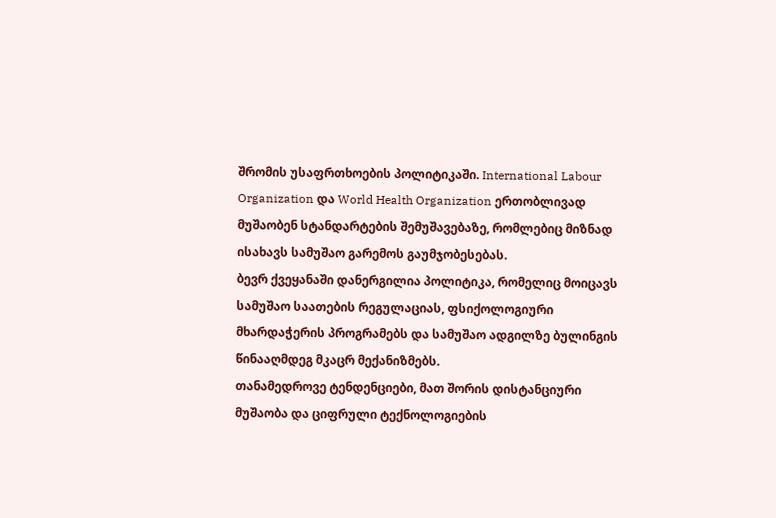შრომის უსაფრთხოების პოლიტიკაში. International Labour Organization და World Health Organization ერთობლივად მუშაობენ სტანდარტების შემუშავებაზე, რომლებიც მიზნად ისახავს სამუშაო გარემოს გაუმჯობესებას.
ბევრ ქვეყანაში დანერგილია პოლიტიკა, რომელიც მოიცავს სამუშაო საათების რეგულაციას, ფსიქოლოგიური მხარდაჭერის პროგრამებს და სამუშაო ადგილზე ბულინგის წინააღმდეგ მკაცრ მექანიზმებს.
თანამედროვე ტენდენციები, მათ შორის დისტანციური მუშაობა და ციფრული ტექნოლოგიების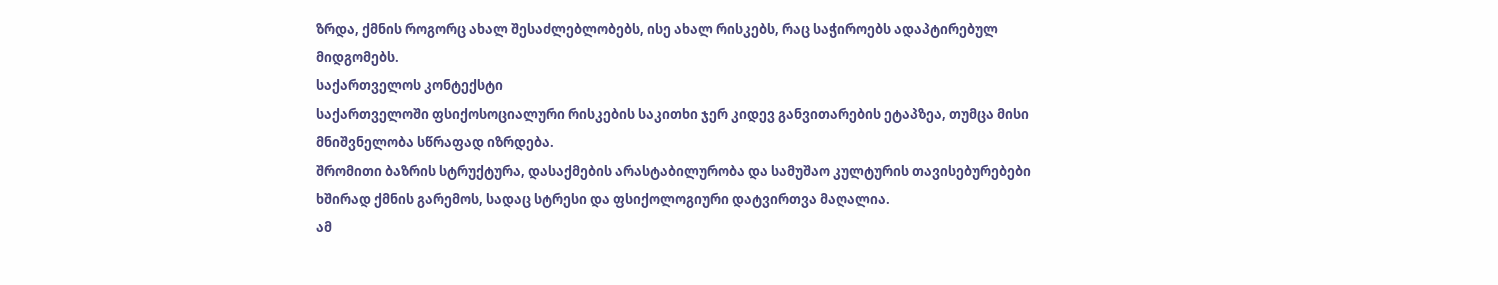ზრდა, ქმნის როგორც ახალ შესაძლებლობებს, ისე ახალ რისკებს, რაც საჭიროებს ადაპტირებულ მიდგომებს.
საქართველოს კონტექსტი
საქართველოში ფსიქოსოციალური რისკების საკითხი ჯერ კიდევ განვითარების ეტაპზეა, თუმცა მისი მნიშვნელობა სწრაფად იზრდება.
შრომითი ბაზრის სტრუქტურა, დასაქმების არასტაბილურობა და სამუშაო კულტურის თავისებურებები ხშირად ქმნის გარემოს, სადაც სტრესი და ფსიქოლოგიური დატვირთვა მაღალია.
ამ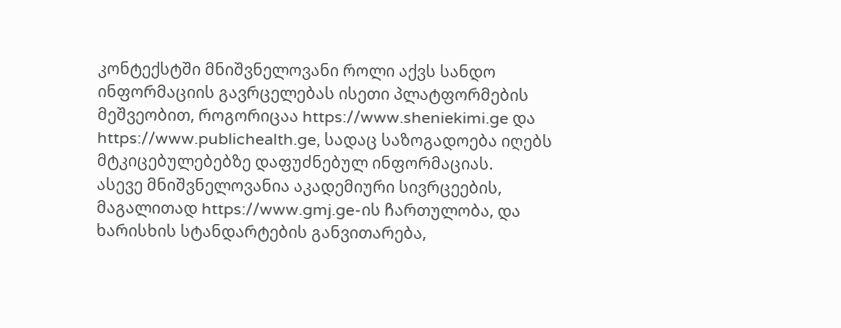კონტექსტში მნიშვნელოვანი როლი აქვს სანდო ინფორმაციის გავრცელებას ისეთი პლატფორმების მეშვეობით, როგორიცაა https://www.sheniekimi.ge და https://www.publichealth.ge, სადაც საზოგადოება იღებს მტკიცებულებებზე დაფუძნებულ ინფორმაციას.
ასევე მნიშვნელოვანია აკადემიური სივრცეების, მაგალითად https://www.gmj.ge-ის ჩართულობა, და ხარისხის სტანდარტების განვითარება,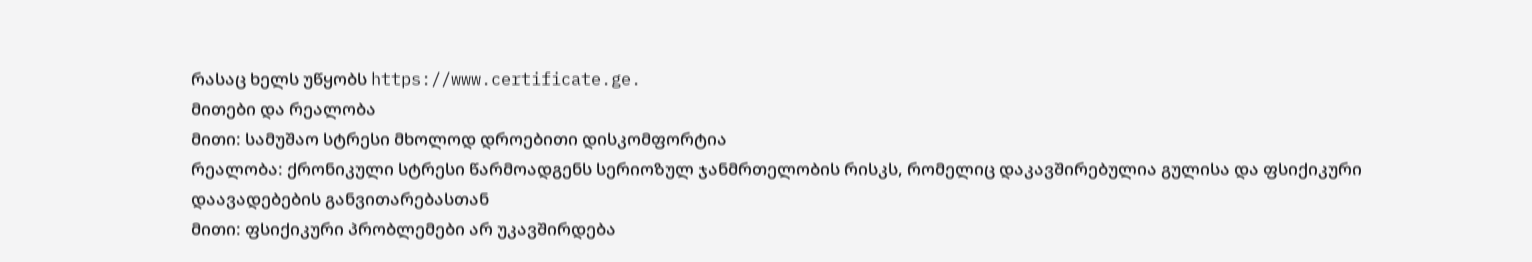რასაც ხელს უწყობს https://www.certificate.ge.
მითები და რეალობა
მითი: სამუშაო სტრესი მხოლოდ დროებითი დისკომფორტია
რეალობა: ქრონიკული სტრესი წარმოადგენს სერიოზულ ჯანმრთელობის რისკს, რომელიც დაკავშირებულია გულისა და ფსიქიკური დაავადებების განვითარებასთან
მითი: ფსიქიკური პრობლემები არ უკავშირდება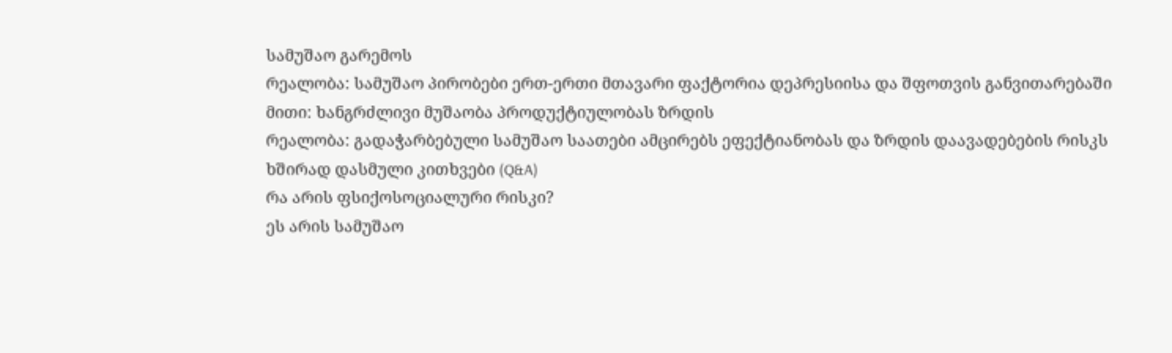სამუშაო გარემოს
რეალობა: სამუშაო პირობები ერთ-ერთი მთავარი ფაქტორია დეპრესიისა და შფოთვის განვითარებაში
მითი: ხანგრძლივი მუშაობა პროდუქტიულობას ზრდის
რეალობა: გადაჭარბებული სამუშაო საათები ამცირებს ეფექტიანობას და ზრდის დაავადებების რისკს
ხშირად დასმული კითხვები (Q&A)
რა არის ფსიქოსოციალური რისკი?
ეს არის სამუშაო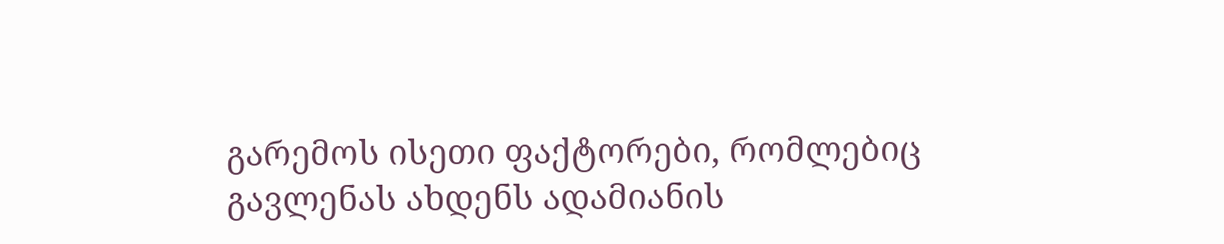გარემოს ისეთი ფაქტორები, რომლებიც გავლენას ახდენს ადამიანის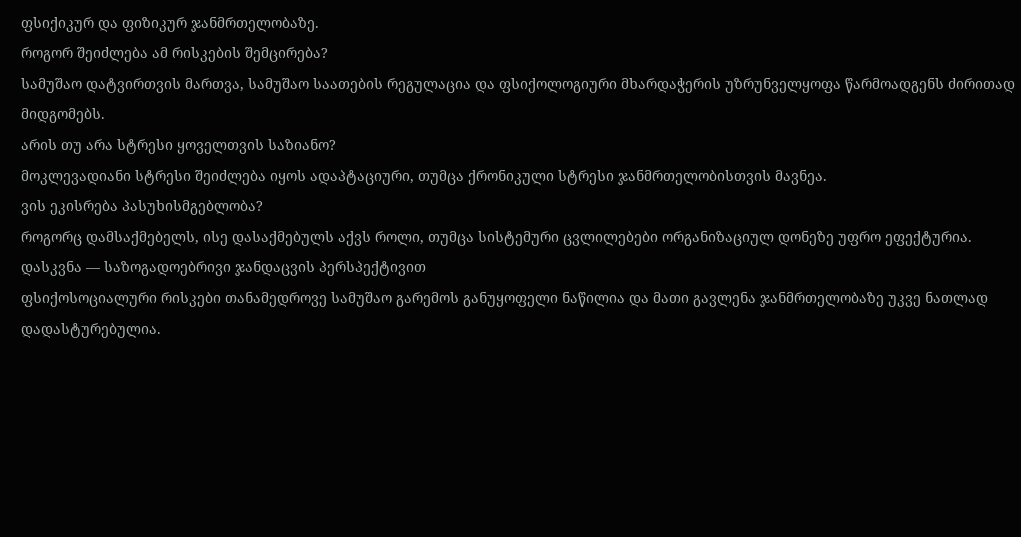ფსიქიკურ და ფიზიკურ ჯანმრთელობაზე.
როგორ შეიძლება ამ რისკების შემცირება?
სამუშაო დატვირთვის მართვა, სამუშაო საათების რეგულაცია და ფსიქოლოგიური მხარდაჭერის უზრუნველყოფა წარმოადგენს ძირითად მიდგომებს.
არის თუ არა სტრესი ყოველთვის საზიანო?
მოკლევადიანი სტრესი შეიძლება იყოს ადაპტაციური, თუმცა ქრონიკული სტრესი ჯანმრთელობისთვის მავნეა.
ვის ეკისრება პასუხისმგებლობა?
როგორც დამსაქმებელს, ისე დასაქმებულს აქვს როლი, თუმცა სისტემური ცვლილებები ორგანიზაციულ დონეზე უფრო ეფექტურია.
დასკვნა — საზოგადოებრივი ჯანდაცვის პერსპექტივით
ფსიქოსოციალური რისკები თანამედროვე სამუშაო გარემოს განუყოფელი ნაწილია და მათი გავლენა ჯანმრთელობაზე უკვე ნათლად დადასტურებულია.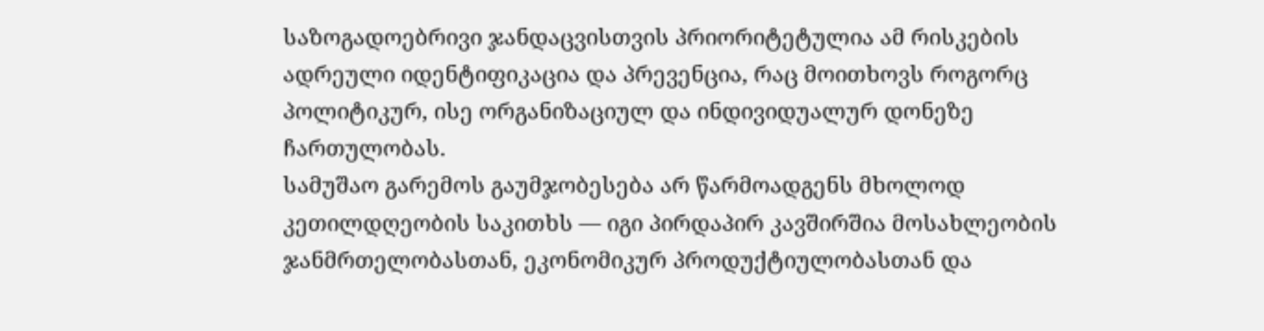საზოგადოებრივი ჯანდაცვისთვის პრიორიტეტულია ამ რისკების ადრეული იდენტიფიკაცია და პრევენცია, რაც მოითხოვს როგორც პოლიტიკურ, ისე ორგანიზაციულ და ინდივიდუალურ დონეზე ჩართულობას.
სამუშაო გარემოს გაუმჯობესება არ წარმოადგენს მხოლოდ კეთილდღეობის საკითხს — იგი პირდაპირ კავშირშია მოსახლეობის ჯანმრთელობასთან, ეკონომიკურ პროდუქტიულობასთან და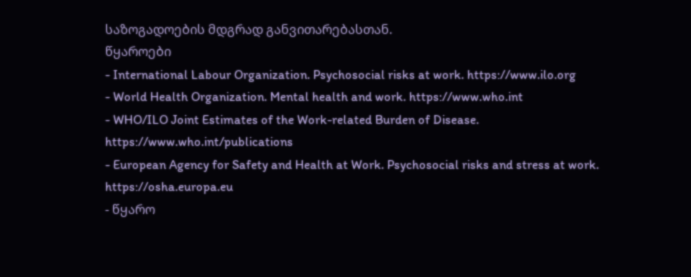საზოგადოების მდგრად განვითარებასთან.
წყაროები
- International Labour Organization. Psychosocial risks at work. https://www.ilo.org
- World Health Organization. Mental health and work. https://www.who.int
- WHO/ILO Joint Estimates of the Work-related Burden of Disease. https://www.who.int/publications
- European Agency for Safety and Health at Work. Psychosocial risks and stress at work. https://osha.europa.eu
- წყარო